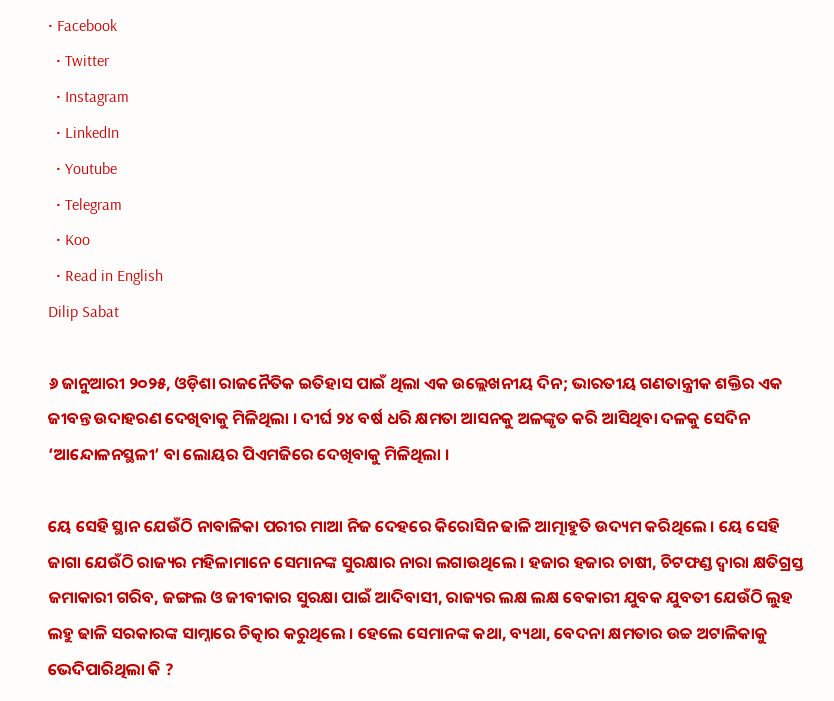• Facebook
  • Twitter
  • Instagram
  • LinkedIn
  • Youtube
  • Telegram
  • Koo
  • Read in English
Dilip Sabat

୬ ଜାନୁଆରୀ ୨୦୨୫, ଓଡ଼ିଶା ରାଜନୈତିକ ଇତିହାସ ପାଇଁ ଥିଲା ଏକ ଉଲ୍ଲେଖନୀୟ ଦିନ; ଭାରତୀୟ ଗଣତାନ୍ତ୍ରୀକ ଶକ୍ତିର ଏକ ଜୀବନ୍ତ ଉଦାହରଣ ଦେଖିବାକୁ ମିଳିଥିଲା । ଦୀର୍ଘ ୨୪ ବର୍ଷ ଧରି କ୍ଷମତା ଆସନକୁ ଅଳଙ୍କୃତ କରି ଆସିଥିବା ଦଳକୁ ସେଦିନ ‘ଆନ୍ଦୋଳନସ୍ଥଳୀ’ ବା ଲୋୟର ପିଏମଜିରେ ଦେଖିବାକୁ ମିଳିଥିଲା ।

ୟେ ସେହି ସ୍ଥାନ ଯେଉଁଠି ନାବାଳିକା ପରୀର ମାଆ ନିଜ ଦେହରେ କିରୋସିନ ଢାଳି ଆତ୍ମାହୁତି ଉଦ୍ୟମ କରିଥିଲେ । ୟେ ସେହି ଜାଗା ଯେଉଁଠି ରାଜ୍ୟର ମହିଳାମାନେ ସେମାନଙ୍କ ସୁରକ୍ଷାର ନାରା ଲଗାଉଥିଲେ । ହଜାର ହଜାର ଚାଷୀ, ଚିଟଫଣ୍ଡ ଦ୍ୱାରା କ୍ଷତିଗ୍ରସ୍ତ ଜମାକାରୀ ଗରିବ, ଜଙ୍ଗଲ ଓ ଜୀବୀକାର ସୁରକ୍ଷା ପାଇଁ ଆଦିବାସୀ, ରାଜ୍ୟର ଲକ୍ଷ ଲକ୍ଷ ବେକାରୀ ଯୁବକ ଯୁବତୀ ଯେଉଁଠି ଲୁହ ଲହୁ ଢାଳି ସରକାରଙ୍କ ସାମ୍ନାରେ ଚିତ୍କାର କରୁଥିଲେ । ହେଲେ ସେମାନଙ୍କ କଥା, ବ୍ୟଥା, ବେଦନା କ୍ଷମତାର ଉଚ୍ଚ ଅଟାଳିକାକୁ ଭେଦିପାରିଥିଲା କି ?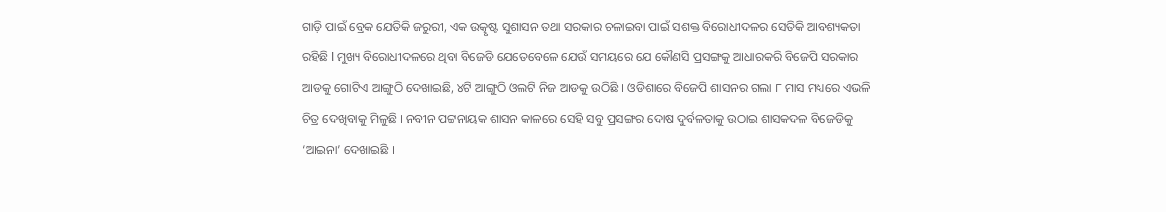ଗାଡ଼ି ପାଇଁ ବ୍ରେକ ଯେତିକି ଜରୁରୀ, ଏକ ଉତ୍କୃଷ୍ଟ ସୁଶାସନ ତଥା ସରକାର ଚଳାଇବା ପାଇଁ ସଶକ୍ତ ବିରୋଧୀଦଳର ସେତିକି ଆବଶ୍ୟକତା ରହିଛି l ମୁଖ୍ୟ ବିରୋଧୀଦଳରେ ଥିବା ବିଜେଡି ଯେତେବେଳେ ଯେଉଁ ସମୟରେ ଯେ କୌଣସି ପ୍ରସଙ୍ଗକୁ ଆଧାରକରି ବିଜେପି ସରକାର ଆଡକୁ ଗୋଟିଏ ଆଙ୍ଗୁଠି ଦେଖାଇଛି, ୪ଟି ଆଙ୍ଗୁଠି ଓଲଟି ନିଜ ଆଡକୁ ଉଠିଛି । ଓଡିଶାରେ ବିଜେପି ଶାସନର ଗଲା ୮ ମାସ ମଧ୍ୟରେ ଏଭଳି ଚିତ୍ର ଦେଖିବାକୁ ମିଳୁଛି । ନବୀନ ପଟ୍ଟନାୟକ ଶାସନ କାଳରେ ସେହି ସବୁ ପ୍ରସଙ୍ଗର ଦୋଷ ଦୁର୍ବଳତାକୁ ଉଠାଇ ଶାସକଦଳ ବିଜେଡିକୁ ‘ଆଇନା’ ଦେଖାଇଛି ।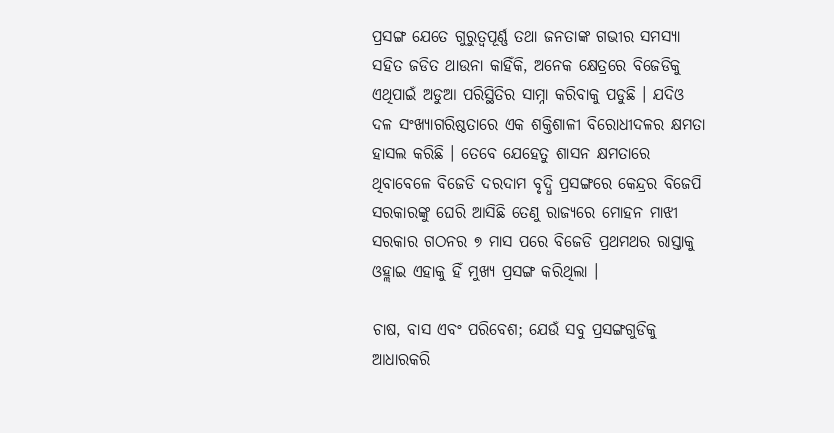ପ୍ରସଙ୍ଗ ଯେତେ ଗୁରୁତ୍ୱପୂର୍ଣ୍ଣ ତଥା ଜନତାଙ୍କ ଗଭୀର ସମସ୍ୟା ସହିତ ଜଡିତ ଥାଉନା କାହିଁକି, ଅନେକ କ୍ଷେତ୍ରରେ ବିଜେଡିକୁ ଏଥିପାଇଁ ଅଡୁଆ ପରିସ୍ଥିତିର ସାମ୍ନା କରିବାକୁ ପଡୁଛି । ଯଦିଓ ଦଳ ସଂଖ୍ୟାଗରିଷ୍ଠତାରେ ଏକ ଶକ୍ତିଶାଳୀ ବିରୋଧୀଦଳର କ୍ଷମତା ହାସଲ କରିଛି । ତେବେ ଯେହେତୁ ଶାସନ କ୍ଷମତାରେ ଥିବାବେଳେ ବିଜେଡି ଦରଦାମ ବୃଦ୍ଧି ପ୍ରସଙ୍ଗରେ କେନ୍ଦ୍ରର ବିଜେପି ସରକାରଙ୍କୁ ଘେରି ଆସିଛି ତେଣୁ ରାଜ୍ୟରେ ମୋହନ ମାଝୀ ସରକାର ଗଠନର ୭ ମାସ ପରେ ବିଜେଡି ପ୍ରଥମଥର ରାସ୍ତାକୁ ଓହ୍ଲାଇ ଏହାକୁ ହିଁ ମୁଖ୍ୟ ପ୍ରସଙ୍ଗ କରିଥିଲା ।

ଚାଷ, ବାସ ଏବଂ ପରିବେଶ; ଯେଉଁ ସବୁ ପ୍ରସଙ୍ଗଗୁଡିକୁ ଆଧାରକରି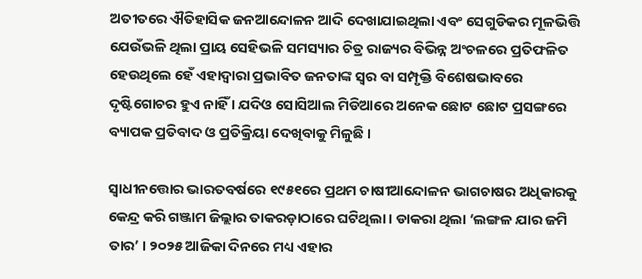ଅତୀତରେ ଐତିହାସିକ ଜନଆନ୍ଦୋଳନ ଆଦି ଦେଖାଯାଇଥିଲା ଏବଂ ସେଗୁଡିକର ମୂଳଭିତ୍ତି ଯେଉଁଭଳି ଥିଲା ପ୍ରାୟ ସେହିଭଳି ସମସ୍ୟାର ଚିତ୍ର ରାଜ୍ୟର ବିଭିନ୍ନ ଅଂଚଳରେ ପ୍ରତିଫଳିତ ହେଉଥିଲେ ହେଁ ଏହାଦ୍ୱାରା ପ୍ରଭାବିତ ଜନତାଙ୍କ ସ୍ୱର ବା ସମ୍ପୃକ୍ତି ବିଶେଷଭାବରେ ଦୃଷ୍ଟିଗୋଚର ହୁଏ ନାହିଁ । ଯଦିଓ ସୋସିଆଲ ମିଡିଆରେ ଅନେକ ଛୋଟ ଛୋଟ ପ୍ରସଙ୍ଗରେ ବ୍ୟାପକ ପ୍ରତିବାଦ ଓ ପ୍ରତିକ୍ରିୟା ଦେଖିବାକୁ ମିଳୁଛି ।

ସ୍ୱାଧୀନତ୍ତୋର ଭାରତବର୍ଷରେ ୧୯୫୧ରେ ପ୍ରଥମ ଚାଷୀଆନ୍ଦୋଳନ ଭାଗଚାଷର ଅଧିକାରକୁ କେନ୍ଦ୍ର କରି ଗଞ୍ଜାମ ଜିଲ୍ଲାର ତାକରଡ଼ାଠାରେ ଘଟିଥିଲା । ଡାକରା ଥିଲା ‘ଲଙ୍ଗଳ ଯାର ଜମି ତାର’ । ୨୦୨୫ ଆଜିକା ଦିନରେ ମଧ୍ୟ ଏହାର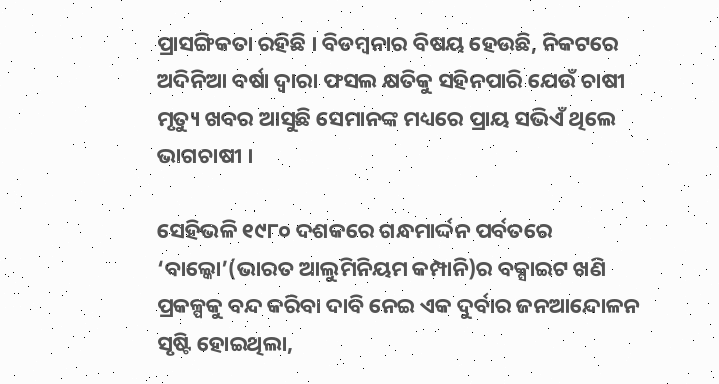ପ୍ରାସଙ୍ଗିକତା ରହିଛି । ବିଡମ୍ବନାର ବିଷୟ ହେଉଛି, ନିକଟରେ ଅଦିନିଆ ବର୍ଷା ଦ୍ୱାରା ଫସଲ କ୍ଷତିକୁ ସହିନପାରି ଯେଉଁ ଚାଷୀ ମୃତ୍ୟୁ ଖବର ଆସୁଛି ସେମାନଙ୍କ ମଧ୍ୟରେ ପ୍ରାୟ ସଭିଏଁ ଥିଲେ ଭାଗଚାଷୀ ।

ସେହିଭଳି ୧୯୮୦ ଦଶକରେ ଗନ୍ଧମାର୍ଦ୍ଦନ ପର୍ବତରେ ‘ବାଲ୍କୋ’(ଭାରତ ଆଲୁମିନିୟମ କମ୍ପାନି)ର ବକ୍ସାଇଟ ଖଣି ପ୍ରକଳ୍ପକୁ ବନ୍ଦ କରିବା ଦାବି ନେଇ ଏକ ଦୁର୍ବାର ଜନଆନ୍ଦୋଳନ ସୃଷ୍ଟି ହୋଇଥିଲା,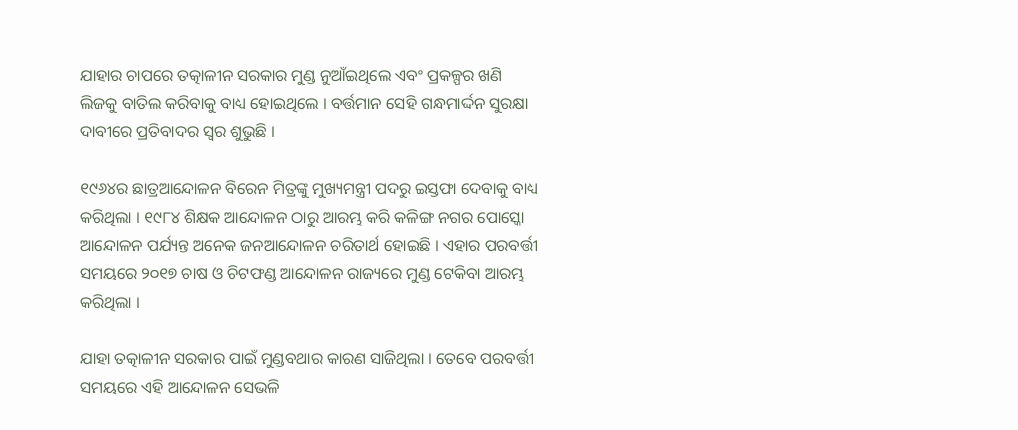ଯାହାର ଚାପରେ ତତ୍କାଳୀନ ସରକାର ମୁଣ୍ଡ ନୁଆଁଇଥିଲେ ଏବଂ ପ୍ରକଳ୍ପର ଖଣି ଲିଜକୁ ବାତିଲ କରିବାକୁ ବାଧ୍ୟ ହୋଇଥିଲେ । ବର୍ତ୍ତମାନ ସେହି ଗନ୍ଧମାର୍ଦ୍ଦନ ସୁରକ୍ଷା ଦାବୀରେ ପ୍ରତିବାଦର ସ୍ୱର ଶୁଭୁଛି ।

୧୯୬୪ର ଛାତ୍ରଆନ୍ଦୋଳନ ବିରେନ ମିତ୍ରଙ୍କୁ ମୁଖ୍ୟମନ୍ତ୍ରୀ ପଦରୁ ଇସ୍ତଫା ଦେବାକୁ ବାଧ୍ୟ କରିଥିଲା । ୧୯୮୪ ଶିକ୍ଷକ ଆନ୍ଦୋଳନ ଠାରୁ ଆରମ୍ଭ କରି କଳିଙ୍ଗ ନଗର ପୋସ୍କୋ ଆନ୍ଦୋଳନ ପର୍ଯ୍ୟନ୍ତ ଅନେକ ଜନଆନ୍ଦୋଳନ ଚରିତାର୍ଥ ହୋଇଛି । ଏହାର ପରବର୍ତ୍ତୀ ସମୟରେ ୨୦୧୭ ଚାଷ ଓ ଚିଟଫଣ୍ଡ ଆନ୍ଦୋଳନ ରାଜ୍ୟରେ ମୁଣ୍ଡ ଟେକିବା ଆରମ୍ଭ କରିଥିଲା ।

ଯାହା ତତ୍କାଳୀନ ସରକାର ପାଇଁ ମୁଣ୍ଡବଥାର କାରଣ ସାଜିଥିଲା । ତେବେ ପରବର୍ତ୍ତୀ ସମୟରେ ଏହି ଆନ୍ଦୋଳନ ସେଭଳି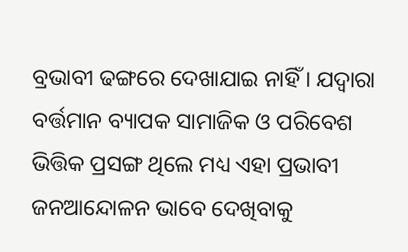ବ୍ରଭାବୀ ଢଙ୍ଗରେ ଦେଖାଯାଇ ନାହିଁ । ଯଦ୍ୱାରା ବର୍ତ୍ତମାନ ବ୍ୟାପକ ସାମାଜିକ ଓ ପରିବେଶ ଭିତ୍ତିକ ପ୍ରସଙ୍ଗ ଥିଲେ ମଧ୍ୟ ଏହା ପ୍ରଭାବୀ ଜନଆନ୍ଦୋଳନ ଭାବେ ଦେଖିବାକୁ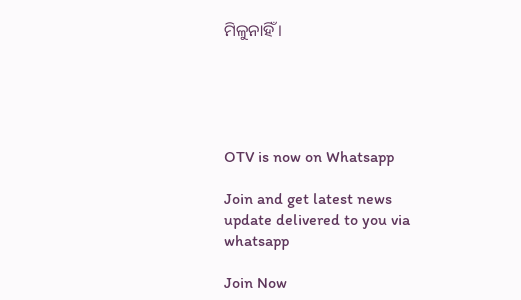ମିଳୁନାହିଁ ।





OTV is now on Whatsapp

Join and get latest news update delivered to you via whatsapp

Join Now